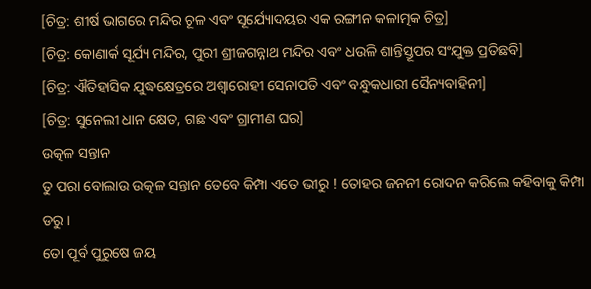[ଚିତ୍ର: ଶୀର୍ଷ ଭାଗରେ ମନ୍ଦିର ଚୂଳ ଏବଂ ସୂର୍ଯ୍ୟୋଦୟର ଏକ ରଙ୍ଗୀନ କଳାତ୍ମକ ଚିତ୍ର]
[ଚିତ୍ର: କୋଣାର୍କ ସୂର୍ଯ୍ୟ ମନ୍ଦିର, ପୁରୀ ଶ୍ରୀଜଗନ୍ନାଥ ମନ୍ଦିର ଏବଂ ଧଉଳି ଶାନ୍ତିସ୍ତୂପର ସଂଯୁକ୍ତ ପ୍ରତିଛବି]
[ଚିତ୍ର: ଐତିହାସିକ ଯୁଦ୍ଧକ୍ଷେତ୍ରରେ ଅଶ୍ୱାରୋହୀ ସେନାପତି ଏବଂ ବନ୍ଧୁକଧାରୀ ସୈନ୍ୟବାହିନୀ]
[ଚିତ୍ର: ସୁନେଲୀ ଧାନ କ୍ଷେତ, ଗଛ ଏବଂ ଗ୍ରାମୀଣ ଘର]
ଉତ୍କଳ ସନ୍ତାନ
ତୁ ପରା ବୋଲାଉ ଉତ୍କଳ ସନ୍ତାନ ତେବେ କିମ୍ପା ଏତେ ଭୀରୁ ! ତୋହର ଜନନୀ ରୋଦନ କରିଲେ କହିବାକୁ କିମ୍ପା ଡରୁ ।
ତୋ ପୂର୍ବ ପୁରୁଷେ ଜୟ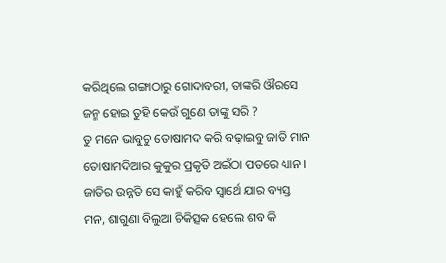କରିଥିଲେ ଗଙ୍ଗାଠାରୁ ଗୋଦାବରୀ, ତାଙ୍କରି ଔରସେ ଜନ୍ମ ହୋଇ ତୁହି କେଉଁ ଗୁଣେ ତାଙ୍କୁ ସରି ?
ତୁ ମନେ ଭାବୁଚୁ ତୋଷାମଦ କରି ବଢ଼ାଇବୁ ଜାତି ମାନ ତୋଷାମଦିଆର କୁକୁର ପ୍ରକୃତି ଅଇଁଠା ପତରେ ଧ୍ୟାନ ।
ଜାତିର ଉନ୍ନତି ସେ କାହୁଁ କରିବ ସ୍ଵାର୍ଥେ ଯାର ବ୍ୟସ୍ତ ମନ, ଶାଗୁଣା ବିଲୁଆ ଚିକିତ୍ସକ ହେଲେ ଶବ କି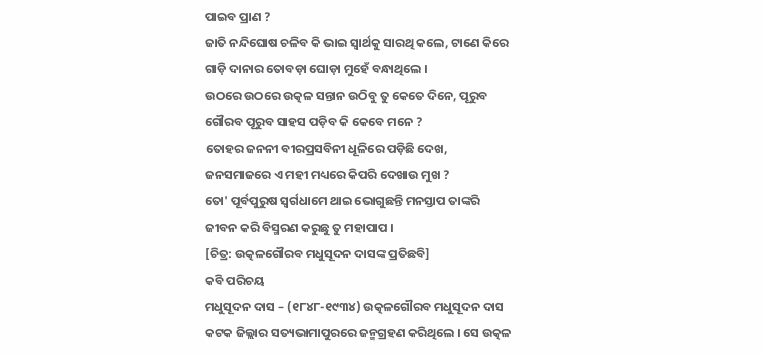ପାଇବ ପ୍ରାଣ ?
ଜାତି ନନ୍ଦିଘୋଷ ଚଳିବ କି ଭାଇ ସ୍ଵାର୍ଥକୁ ସାରଥି କଲେ, ଟାଣେ କିରେ ଗାଡ଼ି ଦାନାର ତୋବଡ଼ା ଘୋଡ଼ା ମୁହେଁ ବନ୍ଧାଥିଲେ ।
ଉଠରେ ଉଠରେ ଉତ୍କଳ ସନ୍ତାନ ଉଠିବୁ ତୁ କେତେ ଦିନେ, ପୂରୁବ ଗୌରବ ପୂରୁବ ସାହସ ପଡ଼ିବ କି କେବେ ମନେ ?
ତୋହର ଜନନୀ ବୀରପ୍ରସବିନୀ ଧୂଳିରେ ପଡ଼ିଛି ଦେଖ, ଜନସମାଜରେ ଏ ମହୀ ମଧ୍ୟରେ କିପରି ଦେଖାଉ ମୁଖ ?
ତୋ' ପୂର୍ବପୁରୁଷ ସ୍ୱର୍ଗଧାମେ ଥାଇ ଭୋଗୁଛନ୍ତି ମନସ୍ତାପ ତାଙ୍କରି ଜୀବନ କରି ବିସ୍ମରଣ କରୁଛୁ ତୁ ମହାପାପ ।
[ଚିତ୍ର: ଉତ୍କଳଗୌରବ ମଧୁସୂଦନ ଦାସଙ୍କ ପ୍ରତିଛବି]
କବି ପରିଚୟ
ମଧୁସୂଦନ ଦାସ – (୧୮୪୮-୧୯୩୪) ଉତ୍କଳଗୌରବ ମଧୁସୂଦନ ଦାସ କଟକ ଜିଲ୍ଲାର ସତ୍ୟଭାମାପୁରରେ ଜନ୍ମଗ୍ରହଣ କରିଥିଲେ । ସେ ଉତ୍କଳ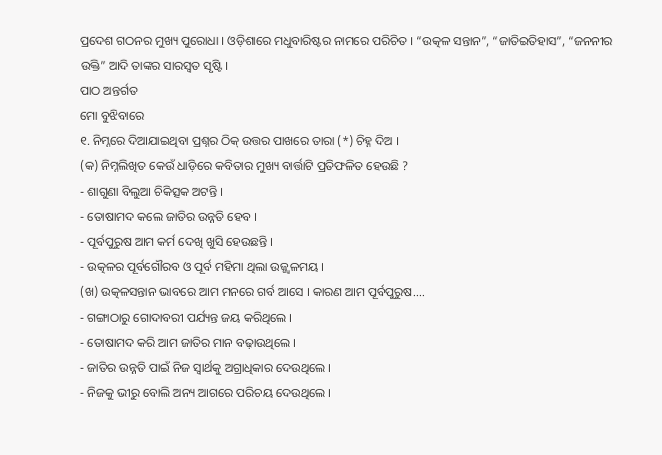ପ୍ରଦେଶ ଗଠନର ମୁଖ୍ୟ ପୁରୋଧା । ଓଡ଼ିଶାରେ ମଧୁବାରିଷ୍ଟର ନାମରେ ପରିଚିତ । “ଉତ୍କଳ ସନ୍ତାନ”, “ଜାତିଇତିହାସ”, “ଜନନୀର ଉକ୍ତି” ଆଦି ତାଙ୍କର ସାରସ୍ଵତ ସୃଷ୍ଟି ।
ପାଠ ଅନ୍ତର୍ଗତ
ମୋ ବୁଝିବାରେ
୧. ନିମ୍ନରେ ଦିଆଯାଇଥିବା ପ୍ରଶ୍ନର ଠିକ୍ ଉତ୍ତର ପାଖରେ ତାରା (*) ଚିହ୍ନ ଦିଅ ।
(କ) ନିମ୍ନଲିଖିତ କେଉଁ ଧାଡ଼ିରେ କବିତାର ମୁଖ୍ୟ ବାର୍ତ୍ତାଟି ପ୍ରତିଫଳିତ ହେଉଛି ?
- ଶାଗୁଣା ବିଲୁଆ ଚିକିତ୍ସକ ଅଟନ୍ତି ।
- ତୋଷାମଦ କଲେ ଜାତିର ଉନ୍ନତି ହେବ ।
- ପୂର୍ବପୁରୁଷ ଆମ କର୍ମ ଦେଖି ଖୁସି ହେଉଛନ୍ତି ।
- ଉତ୍କଳର ପୂର୍ବଗୌରବ ଓ ପୂର୍ବ ମହିମା ଥିଲା ଉଜ୍ଜ୍ୱଳମୟ ।
(ଖ) ଉତ୍କଳସନ୍ତାନ ଭାବରେ ଆମ ମନରେ ଗର୍ବ ଆସେ । କାରଣ ଆମ ପୂର୍ବପୁରୁଷ....
- ଗଙ୍ଗାଠାରୁ ଗୋଦାବରୀ ପର୍ଯ୍ୟନ୍ତ ଜୟ କରିଥିଲେ ।
- ତୋଷାମଦ କରି ଆମ ଜାତିର ମାନ ବଢ଼ାଉଥିଲେ ।
- ଜାତିର ଉନ୍ନତି ପାଇଁ ନିଜ ସ୍ୱାର୍ଥକୁ ଅଗ୍ରାଧିକାର ଦେଉଥିଲେ ।
- ନିଜକୁ ଭୀରୁ ବୋଲି ଅନ୍ୟ ଆଗରେ ପରିଚୟ ଦେଉଥିଲେ ।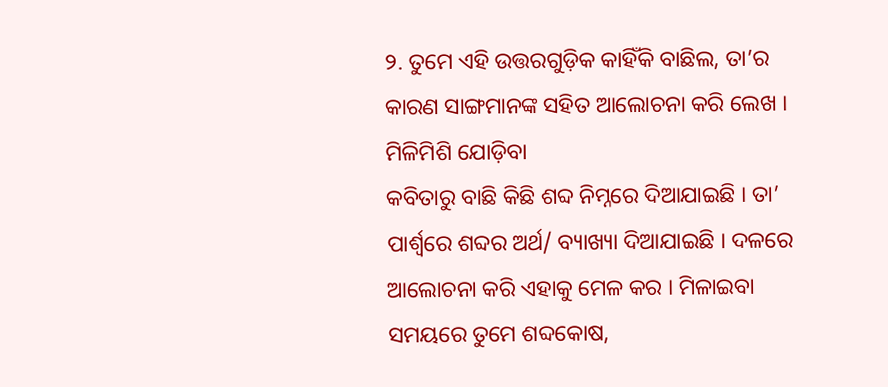୨. ତୁମେ ଏହି ଉତ୍ତରଗୁଡ଼ିକ କାହିଁକି ବାଛିଲ, ତା’ର କାରଣ ସାଙ୍ଗମାନଙ୍କ ସହିତ ଆଲୋଚନା କରି ଲେଖ ।
ମିଳିମିଶି ଯୋଡ଼ିବା
କବିତାରୁ ବାଛି କିଛି ଶବ୍ଦ ନିମ୍ନରେ ଦିଆଯାଇଛି । ତା’ ପାର୍ଶ୍ଵରେ ଶବ୍ଦର ଅର୍ଥ/ ବ୍ୟାଖ୍ୟା ଦିଆଯାଇଛି । ଦଳରେ ଆଲୋଚନା କରି ଏହାକୁ ମେଳ କର । ମିଳାଇବା ସମୟରେ ତୁମେ ଶବ୍ଦକୋଷ,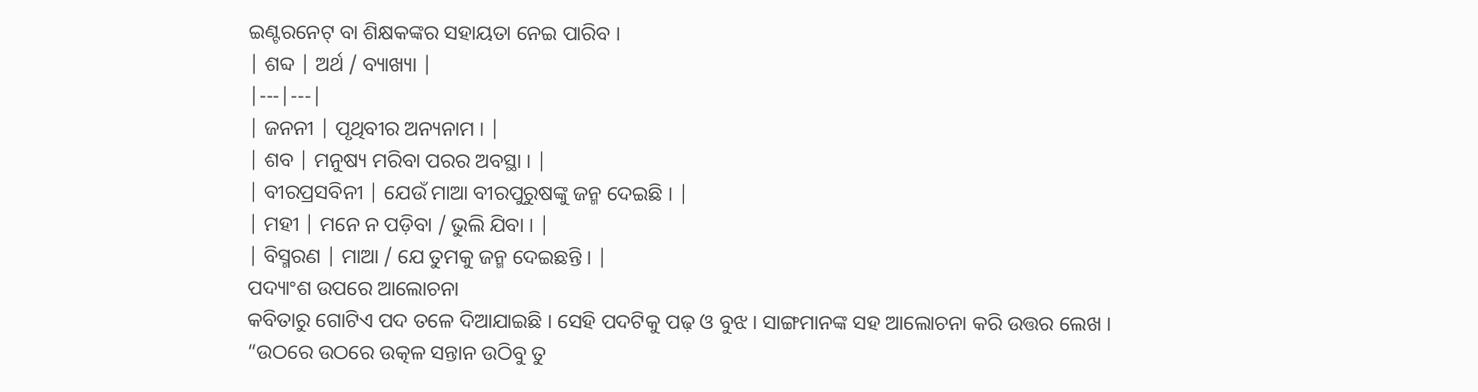ଇଣ୍ଟରନେଟ୍ ବା ଶିକ୍ଷକଙ୍କର ସହାୟତା ନେଇ ପାରିବ ।
| ଶବ୍ଦ | ଅର୍ଥ / ବ୍ୟାଖ୍ୟା |
|---|---|
| ଜନନୀ | ପୃଥିବୀର ଅନ୍ୟନାମ । |
| ଶବ | ମନୁଷ୍ୟ ମରିବା ପରର ଅବସ୍ଥା । |
| ବୀରପ୍ରସବିନୀ | ଯେଉଁ ମାଆ ବୀରପୁରୁଷଙ୍କୁ ଜନ୍ମ ଦେଇଛି । |
| ମହୀ | ମନେ ନ ପଡ଼ିବା / ଭୁଲି ଯିବା । |
| ବିସ୍ମରଣ | ମାଆ / ଯେ ତୁମକୁ ଜନ୍ମ ଦେଇଛନ୍ତି । |
ପଦ୍ୟାଂଶ ଉପରେ ଆଲୋଚନା
କବିତାରୁ ଗୋଟିଏ ପଦ ତଳେ ଦିଆଯାଇଛି । ସେହି ପଦଟିକୁ ପଢ଼ ଓ ବୁଝ । ସାଙ୍ଗମାନଙ୍କ ସହ ଆଲୋଚନା କରି ଉତ୍ତର ଲେଖ ।
“ଉଠରେ ଉଠରେ ଉତ୍କଳ ସନ୍ତାନ ଉଠିବୁ ତୁ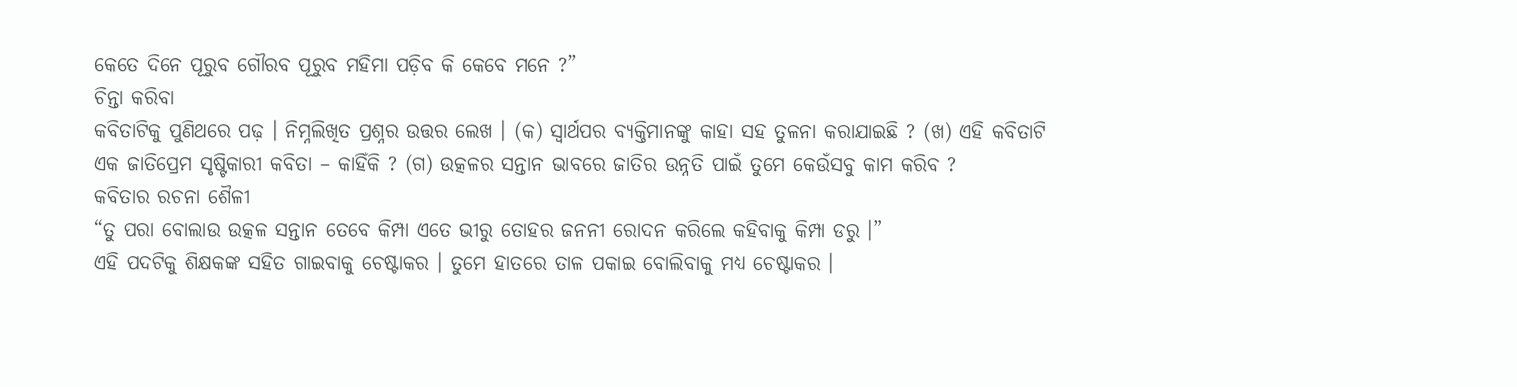କେତେ ଦିନେ ପୂରୁବ ଗୌରବ ପୂରୁବ ମହିମା ପଡ଼ିବ କି କେବେ ମନେ ?”
ଚିନ୍ତା କରିବା
କବିତାଟିକୁ ପୁଣିଥରେ ପଢ଼ । ନିମ୍ନଲିଖିତ ପ୍ରଶ୍ନର ଉତ୍ତର ଲେଖ । (କ) ସ୍ଵାର୍ଥପର ବ୍ୟକ୍ତିମାନଙ୍କୁ କାହା ସହ ତୁଳନା କରାଯାଇଛି ? (ଖ) ଏହି କବିତାଟି ଏକ ଜାତିପ୍ରେମ ସୃଷ୍ଟିକାରୀ କବିତା – କାହିଁକି ? (ଗ) ଉତ୍କଳର ସନ୍ତାନ ଭାବରେ ଜାତିର ଉନ୍ନତି ପାଇଁ ତୁମେ କେଉଁସବୁ କାମ କରିବ ?
କବିତାର ରଚନା ଶୈଳୀ
“ତୁ ପରା ବୋଲାଉ ଉତ୍କଳ ସନ୍ତାନ ତେବେ କିମ୍ପା ଏତେ ଭୀରୁ ତୋହର ଜନନୀ ରୋଦନ କରିଲେ କହିବାକୁ କିମ୍ପା ଡରୁ ।”
ଏହି ପଦଟିକୁ ଶିକ୍ଷକଙ୍କ ସହିତ ଗାଇବାକୁ ଚେଷ୍ଟାକର । ତୁମେ ହାତରେ ତାଳ ପକାଇ ବୋଲିବାକୁ ମଧ୍ୟ ଚେଷ୍ଟାକର ।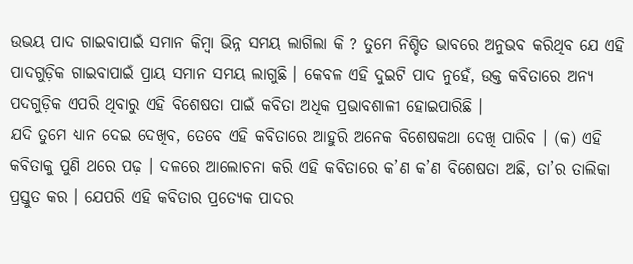ଉଭୟ ପାଦ ଗାଇବାପାଇଁ ସମାନ କିମ୍ବା ଭିନ୍ନ ସମୟ ଲାଗିଲା କି ? ତୁମେ ନିଶ୍ଚିତ ଭାବରେ ଅନୁଭବ କରିଥିବ ଯେ ଏହି ପାଦଗୁଡ଼ିକ ଗାଇବାପାଇଁ ପ୍ରାୟ ସମାନ ସମୟ ଲାଗୁଛି । କେବଳ ଏହି ଦୁଇଟି ପାଦ ନୁହେଁ, ଉକ୍ତ କବିତାରେ ଅନ୍ୟ ପଦଗୁଡ଼ିକ ଏପରି ଥିବାରୁ ଏହି ବିଶେଷତା ପାଇଁ କବିତା ଅଧିକ ପ୍ରଭାବଶାଳୀ ହୋଇପାରିଛି ।
ଯଦି ତୁମେ ଧ୍ୟାନ ଦେଇ ଦେଖିବ, ତେବେ ଏହି କବିତାରେ ଆହୁରି ଅନେକ ବିଶେଷକଥା ଦେଖି ପାରିବ । (କ) ଏହି କବିତାକୁ ପୁଣି ଥରେ ପଢ଼ । ଦଳରେ ଆଲୋଚନା କରି ଏହି କବିତାରେ କ’ଣ କ’ଣ ବିଶେଷତା ଅଛି, ତା’ର ତାଲିକା ପ୍ରସ୍ତୁତ କର । ଯେପରି ଏହି କବିତାର ପ୍ରତ୍ୟେକ ପାଦର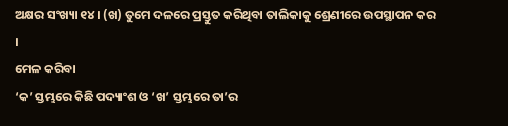ଅକ୍ଷର ସଂଖ୍ୟା ୧୪ । (ଖ) ତୁମେ ଦଳରେ ପ୍ରସ୍ତୁତ କରିଥିବା ତାଲିକାକୁ ଶ୍ରେଣୀରେ ଉପସ୍ଥାପନ କର ।
ମେଳ କରିବା
‘କ’ ସ୍ତମ୍ଭରେ କିଛି ପଦ୍ୟାଂଶ ଓ ‘ଖ’ ସ୍ତମ୍ଭରେ ତା’ର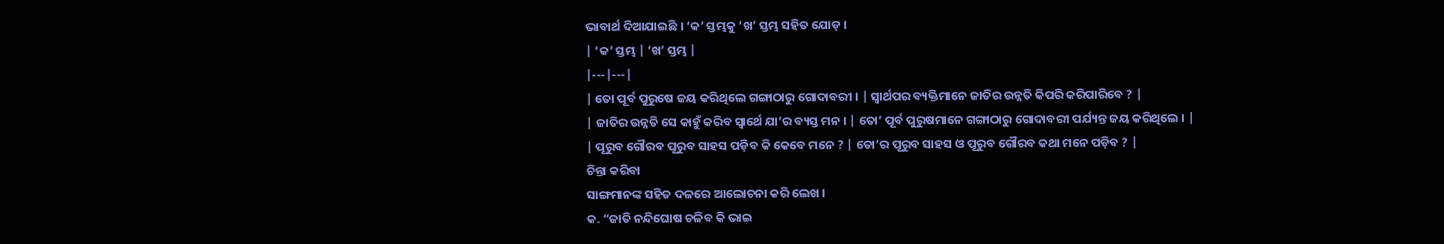ଭାବାର୍ଥ ଦିଆଯାଇଛି । ‘କ’ ସ୍ତମ୍ଭକୁ ‘ଖ’ ସ୍ତମ୍ଭ ସହିତ ଯୋଡ଼ ।
| ‘କ’ ସ୍ତମ୍ଭ | ‘ଖ’ ସ୍ତମ୍ଭ |
|---|---|
| ତୋ ପୂର୍ବ ପୁରୁଷେ ଜୟ କରିଥିଲେ ଗଙ୍ଗାଠାରୁ ଗୋଦାବରୀ । | ସ୍ୱାର୍ଥପର ବ୍ୟକ୍ତିମାନେ ଜାତିର ଉନ୍ନତି କିପରି କରିପାରିବେ ? |
| ଜାତିର ଉନ୍ନତି ସେ କାହୁଁ କରିବ ସ୍ୱାର୍ଥେ ଯା’ର ବ୍ୟସ୍ତ ମନ । | ତୋ’ ପୂର୍ବ ପୁରୁଷମାନେ ଗଙ୍ଗାଠାରୁ ଗୋଦାବରୀ ପର୍ଯ୍ୟନ୍ତ ଜୟ କରିଥିଲେ । |
| ପୂରୁବ ଗୌରବ ପୂରୁବ ସାହସ ପଡ଼ିବ କି କେବେ ମନେ ? | ତୋ’ର ପୂରୁବ ସାହସ ଓ ପୂରୁବ ଗୌରବ କଥା ମନେ ପଡ଼ିବ ? |
ଚିନ୍ତା କରିବା
ସାଙ୍ଗମାନଙ୍କ ସହିତ ଦଳରେ ଆଲୋଚନା କରି ଲେଖ ।
କ. “ଜାତି ନନ୍ଦିଘୋଷ ଚଳିବ କି ଭାଇ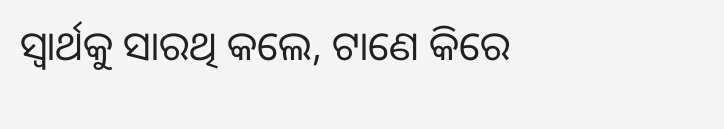ସ୍ୱାର୍ଥକୁ ସାରଥି କଲେ, ଟାଣେ କିରେ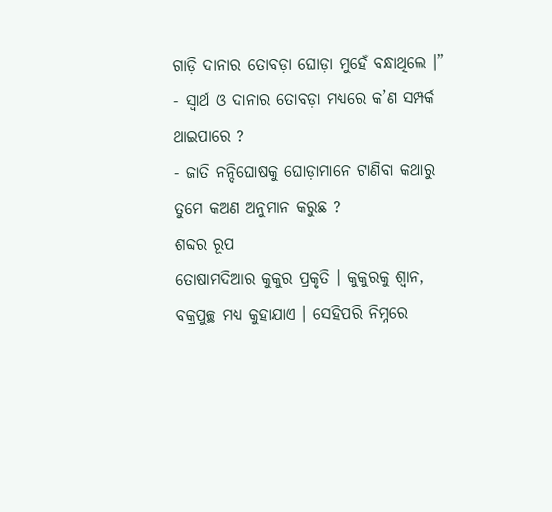ଗାଡ଼ି ଦାନାର ତୋବଡ଼ା ଘୋଡ଼ା ମୁହେଁ ବନ୍ଧାଥିଲେ ।”
- ସ୍ୱାର୍ଥ ଓ ଦାନାର ତୋବଡ଼ା ମଧ୍ୟରେ କ’ଣ ସମ୍ପର୍କ ଥାଇପାରେ ?
- ଜାତି ନନ୍ଦିଘୋଷକୁ ଘୋଡ଼ାମାନେ ଟାଣିବା କଥାରୁ ତୁମେ କଅଣ ଅନୁମାନ କରୁଛ ?
ଶବ୍ଦର ରୂପ
ତୋଷାମଦିଆର କୁକୁର ପ୍ରକୃତି । କୁକୁରକୁ ଶ୍ଵାନ, ବକ୍ରପୁଚ୍ଛ ମଧ୍ୟ କୁହାଯାଏ । ସେହିପରି ନିମ୍ନରେ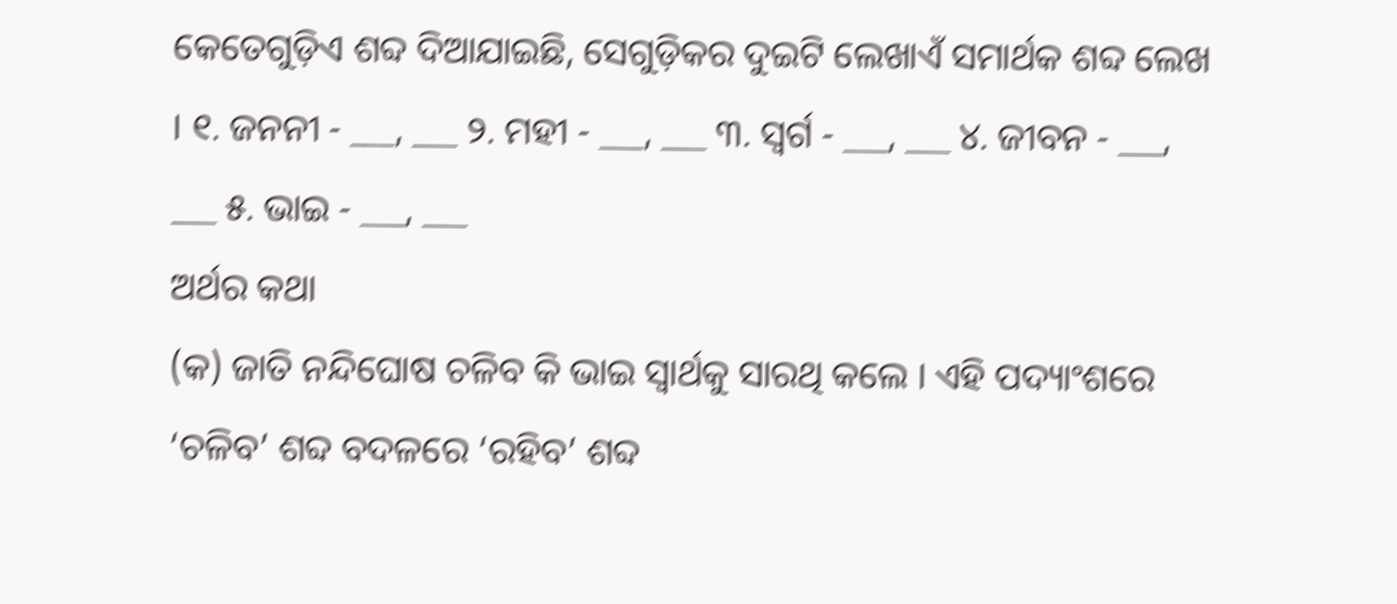କେତେଗୁଡ଼ିଏ ଶବ୍ଦ ଦିଆଯାଇଛି, ସେଗୁଡ଼ିକର ଦୁଇଟି ଲେଖାଏଁ ସମାର୍ଥକ ଶବ୍ଦ ଲେଖ । ୧. ଜନନୀ - ___, ___ ୨. ମହୀ - ___, ___ ୩. ସ୍ୱର୍ଗ - ___, ___ ୪. ଜୀବନ - ___, ___ ୫. ଭାଇ - ___, ___
ଅର୍ଥର କଥା
(କ) ଜାତି ନନ୍ଦିଘୋଷ ଚଳିବ କି ଭାଇ ସ୍ୱାର୍ଥକୁ ସାରଥି କଲେ । ଏହି ପଦ୍ୟାଂଶରେ ‘ଚଳିବ’ ଶବ୍ଦ ବଦଳରେ ‘ରହିବ’ ଶବ୍ଦ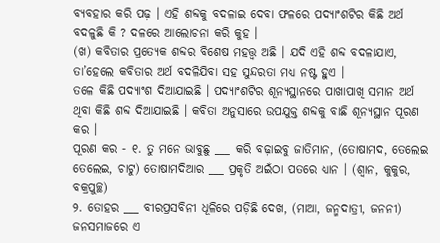ବ୍ୟବହାର କରି ପଢ଼ । ଏହି ଶବ୍ଦକୁ ବଦଳାଇ ଦେବା ଫଳରେ ପଦ୍ୟାଂଶଟିର କିଛି ଅର୍ଥ ବଦଳୁଛି କି ? ଦଳରେ ଆଲୋଚନା କରି କୁହ ।
(ଖ) କବିତାର ପ୍ରତ୍ୟେକ ଶବ୍ଦର ବିଶେଷ ମହତ୍ତ୍ଵ ଅଛି । ଯଦି ଏହି ଶବ୍ଦ ବଦଳାଯାଏ, ତା’ହେଲେ କବିତାର ଅର୍ଥ ବଦଳିଯିବା ସହ ସୁନ୍ଦରତା ମଧ୍ୟ ନଷ୍ଟ ହୁଏ ।
ତଳେ କିଛି ପଦ୍ୟାଂଶ ଦିଆଯାଇଛି । ପଦ୍ୟାଂଶଟିର ଶୂନ୍ୟସ୍ଥାନରେ ପାଖାପାଖି ସମାନ ଅର୍ଥ ଥିବା କିଛି ଶବ୍ଦ ଦିଆଯାଇଛି । କବିତା ଅନୁସାରେ ଉପଯୁକ୍ତ ଶବ୍ଦକୁ ବାଛି ଶୂନ୍ୟସ୍ଥାନ ପୂରଣ କର ।
ପୂରଣ କର - ୧. ତୁ ମନେ ଭାବୁଛୁ ___ କରି ବଢ଼ାଇବୁ ଜାତିମାନ, (ତୋଷାମଦ, ତେଲେଇ ତେଲେଇ, ଚାଟୁ) ତୋଷାମଦିଆର ___ ପ୍ରକୃତି ଅଇଁଠା ପତରେ ଧ୍ୟାନ । (ଶ୍ୱାନ, କୁକୁର, ବକ୍ରପୁଚ୍ଛ)
୨. ତୋହର ___ ବୀରପ୍ରସବିନୀ ଧୂଳିରେ ପଡ଼ିଛି ଦେଖ, (ମାଆ, ଜନ୍ମଦାତ୍ରୀ, ଜନନୀ) ଜନସମାଜରେ ଏ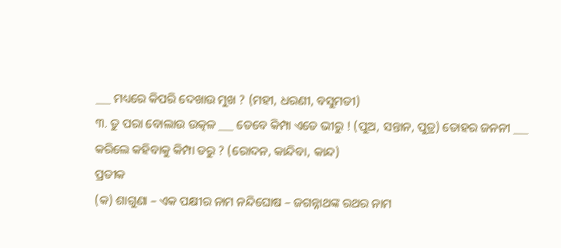___ ମଧ୍ୟରେ କିପରି ଦେଖାଉ ମୁଖ ? (ମହୀ, ଧରଣୀ, ବସୁମତୀ)
୩. ତୁ ପରା ବୋଲାଉ ଉତ୍କଳ ___ ତେବେ କିମ୍ପା ଏତେ ଭୀରୁ ! (ପୁଅ, ସନ୍ତାନ, ପୁତ୍ର) ତୋହର ଜନନୀ ___ କରିଲେ କହିବାକୁ କିମ୍ପା ଡରୁ ? (ରୋଦନ, କାନ୍ଦିବା, କାନ୍ଦ)
ପ୍ରତୀକ
(କ) ଶାଗୁଣା – ଏକ ପକ୍ଷୀର ନାମ ନନ୍ଦିଘୋଷ – ଜଗନ୍ନାଥଙ୍କ ରଥର ନାମ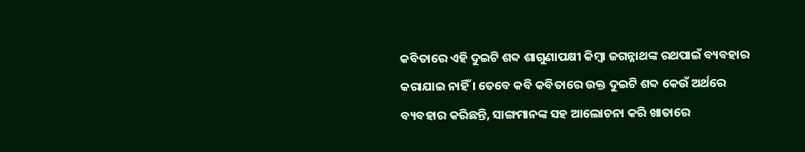କବିତାରେ ଏହି ଦୁଇଟି ଶବ୍ଦ ଶାଗୁଣାପକ୍ଷୀ କିମ୍ବା ଜଗନ୍ନାଥଙ୍କ ରଥପାଇଁ ବ୍ୟବହାର କରାଯାଇ ନାହିଁ । ତେବେ କବି କବିତାରେ ଉକ୍ତ ଦୁଇଟି ଶବ୍ଦ କେଉଁ ଅର୍ଥରେ ବ୍ୟବହାର କରିଛନ୍ତି, ସାଙ୍ଗମାନଙ୍କ ସହ ଆଲୋଚନା କରି ଖାତାରେ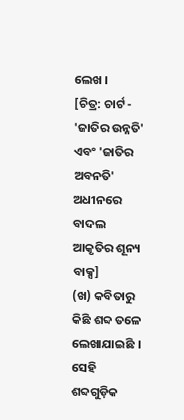ଲେଖ ।
[ଚିତ୍ର: ଚାର୍ଟ - 'ଜାତିର ଉନ୍ନତି' ଏବଂ 'ଜାତିର ଅବନତି' ଅଧୀନରେ ବାଦଲ ଆକୃତିର ଶୂନ୍ୟ ବାକ୍ସ]
(ଖ) କବିତାରୁ କିଛି ଶବ୍ଦ ତଳେ ଲେଖାଯାଇଛି । ସେହି ଶବ୍ଦଗୁଡ଼ିକ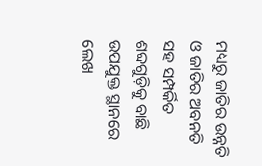ମଧ୍ୟରୁ ଜାତିର ଉନ୍ନତି ଓ ଜାତିର ଅବନତି ସହ ସମ୍ପର୍କିତ ଶବ୍ଦଗୁଡ଼ିକୁ ବାଛି ଉପଯୁକ୍ତ ସ୍ଥାନରେ ଲେଖ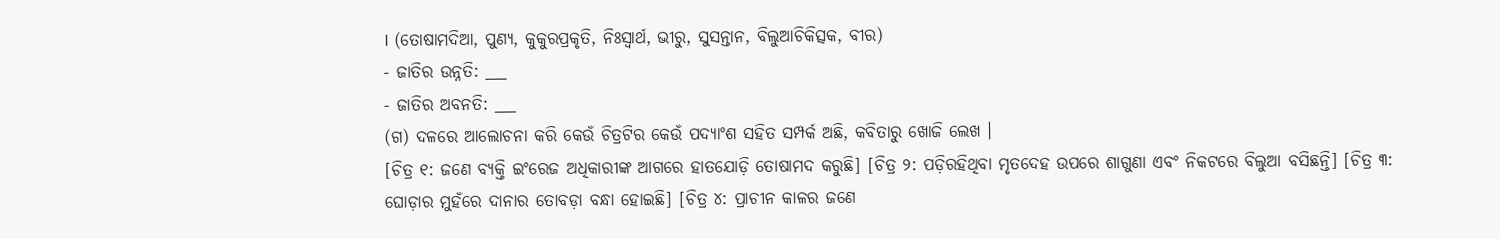। (ତୋଷାମଦିଆ, ପୁଣ୍ୟ, କୁକୁରପ୍ରକୃତି, ନିଃସ୍ୱାର୍ଥ, ଭୀରୁ, ସୁସନ୍ତାନ, ବିଲୁଆଚିକିତ୍ସକ, ବୀର)
- ଜାତିର ଉନ୍ନତି: ___
- ଜାତିର ଅବନତି: ___
(ଗ) ଦଳରେ ଆଲୋଚନା କରି କେଉଁ ଚିତ୍ରଟିର କେଉଁ ପଦ୍ୟାଂଶ ସହିତ ସମ୍ପର୍କ ଅଛି, କବିତାରୁ ଖୋଜି ଲେଖ ।
[ଚିତ୍ର ୧: ଜଣେ ବ୍ୟକ୍ତି ଇଂରେଜ ଅଧିକାରୀଙ୍କ ଆଗରେ ହାତଯୋଡ଼ି ତୋଷାମଦ କରୁଛି] [ଚିତ୍ର ୨: ପଡ଼ିରହିଥିବା ମୃତଦେହ ଉପରେ ଶାଗୁଣା ଏବଂ ନିକଟରେ ବିଲୁଆ ବସିଛନ୍ତି] [ଚିତ୍ର ୩: ଘୋଡ଼ାର ମୁହଁରେ ଦାନାର ତୋବଡ଼ା ବନ୍ଧା ହୋଇଛି] [ଚିତ୍ର ୪: ପ୍ରାଚୀନ କାଳର ଜଣେ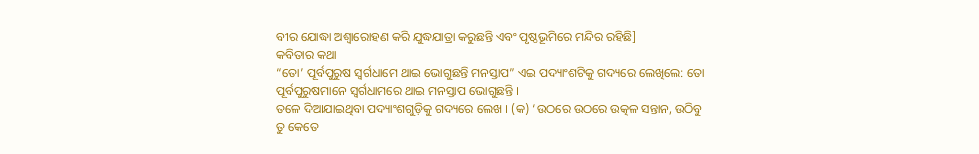ବୀର ଯୋଦ୍ଧା ଅଶ୍ୱାରୋହଣ କରି ଯୁଦ୍ଧଯାତ୍ରା କରୁଛନ୍ତି ଏବଂ ପୃଷ୍ଠଭୂମିରେ ମନ୍ଦିର ରହିଛି]
କବିତାର କଥା
“ତୋ’ ପୂର୍ବପୁରୁଷ ସ୍ୱର୍ଗଧାମେ ଥାଇ ଭୋଗୁଛନ୍ତି ମନସ୍ତାପ” ଏଇ ପଦ୍ୟାଂଶଟିକୁ ଗଦ୍ୟରେ ଲେଖିଲେ: ତୋ ପୂର୍ବପୁରୁଷମାନେ ସ୍ୱର୍ଗଧାମରେ ଥାଇ ମନସ୍ତାପ ଭୋଗୁଛନ୍ତି ।
ତଳେ ଦିଆଯାଇଥିବା ପଦ୍ୟାଂଶଗୁଡ଼ିକୁ ଗଦ୍ୟରେ ଲେଖ । (କ) ‘ଉଠରେ ଉଠରେ ଉତ୍କଳ ସନ୍ତାନ, ଉଠିବୁ ତୁ କେତେ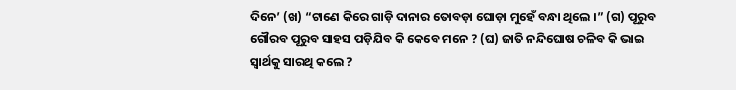ଦିନେ’ (ଖ) “ଟାଣେ କିରେ ଗାଡ଼ି ଦାନାର ତୋବଡ଼ା ଘୋଡ଼ା ମୁହେଁ ବନ୍ଧା ଥିଲେ ।” (ଗ) ପୂରୁବ ଗୌରବ ପୂରୁବ ସାହସ ପଡ଼ିଯିବ କି କେବେ ମନେ ? (ଘ) ଜାତି ନନ୍ଦିଘୋଷ ଚଳିବ କି ଭାଇ ସ୍ଵାର୍ଥକୁ ସାରଥି କଲେ ?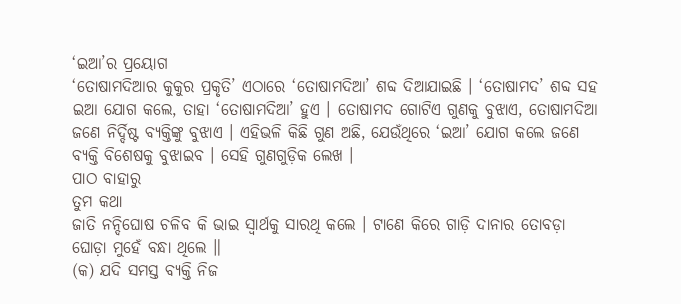‘ଇଆ’ର ପ୍ରୟୋଗ
‘ତୋଷାମଦିଆର କୁକୁର ପ୍ରକୃତି’ ଏଠାରେ ‘ତୋଷାମଦିଆ’ ଶବ୍ଦ ଦିଆଯାଇଛି । ‘ତୋଷାମଦ’ ଶବ୍ଦ ସହ ଇଆ ଯୋଗ କଲେ, ତାହା ‘ତୋଷାମଦିଆ’ ହୁଏ । ତୋଷାମଦ ଗୋଟିଏ ଗୁଣକୁ ବୁଝାଏ, ତୋଷାମଦିଆ ଜଣେ ନିର୍ଦ୍ଦିଷ୍ଟ ବ୍ୟକ୍ତିଙ୍କୁ ବୁଝାଏ । ଏହିଭଳି କିଛି ଗୁଣ ଅଛି, ଯେଉଁଥିରେ ‘ଇଆ’ ଯୋଗ କଲେ ଜଣେ ବ୍ୟକ୍ତି ବିଶେଷକୁ ବୁଝାଇବ । ସେହି ଗୁଣଗୁଡ଼ିକ ଲେଖ ।
ପାଠ ବାହାରୁ
ତୁମ କଥା
ଜାତି ନନ୍ଦିଘୋଷ ଚଳିବ କି ଭାଇ ସ୍ୱାର୍ଥକୁ ସାରଥି କଲେ । ଟାଣେ କିରେ ଗାଡ଼ି ଦାନାର ତୋବଡ଼ା ଘୋଡ଼ା ମୁହେଁ ବନ୍ଧା ଥିଲେ ॥
(କ) ଯଦି ସମସ୍ତ ବ୍ୟକ୍ତି ନିଜ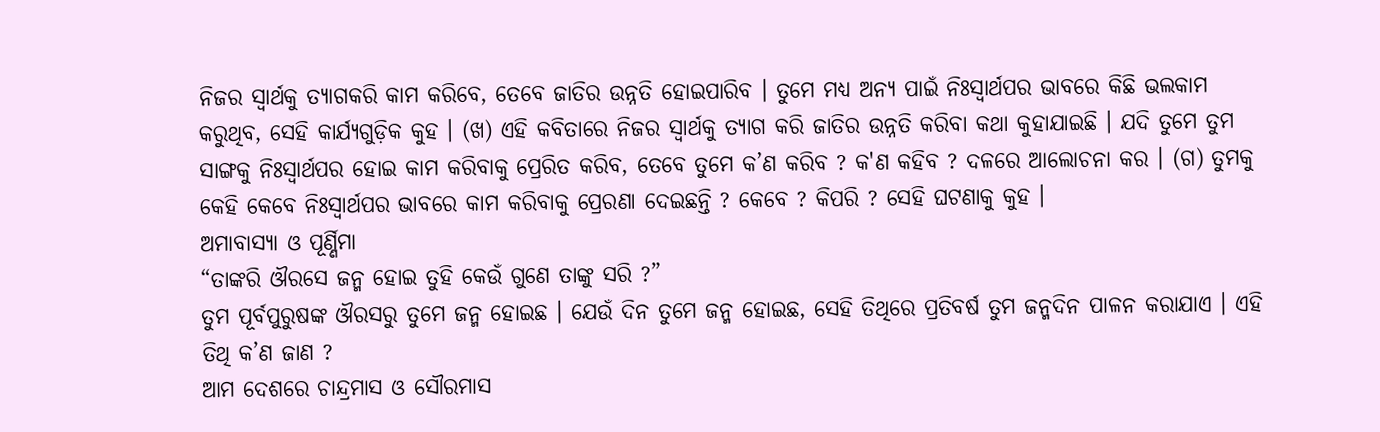ନିଜର ସ୍ୱାର୍ଥକୁ ତ୍ୟାଗକରି କାମ କରିବେ, ତେବେ ଜାତିର ଉନ୍ନତି ହୋଇପାରିବ । ତୁମେ ମଧ୍ୟ ଅନ୍ୟ ପାଇଁ ନିଃସ୍ୱାର୍ଥପର ଭାବରେ କିଛି ଭଲକାମ କରୁଥିବ, ସେହି କାର୍ଯ୍ୟଗୁଡ଼ିକ କୁହ । (ଖ) ଏହି କବିତାରେ ନିଜର ସ୍ୱାର୍ଥକୁ ତ୍ୟାଗ କରି ଜାତିର ଉନ୍ନତି କରିବା କଥା କୁହାଯାଇଛି । ଯଦି ତୁମେ ତୁମ ସାଙ୍ଗକୁ ନିଃସ୍ୱାର୍ଥପର ହୋଇ କାମ କରିବାକୁ ପ୍ରେରିତ କରିବ, ତେବେ ତୁମେ କ’ଣ କରିବ ? କ'ଣ କହିବ ? ଦଳରେ ଆଲୋଚନା କର । (ଗ) ତୁମକୁ କେହି କେବେ ନିଃସ୍ୱାର୍ଥପର ଭାବରେ କାମ କରିବାକୁ ପ୍ରେରଣା ଦେଇଛନ୍ତି ? କେବେ ? କିପରି ? ସେହି ଘଟଣାକୁ କୁହ ।
ଅମାବାସ୍ୟା ଓ ପୂର୍ଣ୍ଣିମା
“ତାଙ୍କରି ଔରସେ ଜନ୍ମ ହୋଇ ତୁହି କେଉଁ ଗୁଣେ ତାଙ୍କୁ ସରି ?”
ତୁମ ପୂର୍ବପୁରୁଷଙ୍କ ଔରସରୁ ତୁମେ ଜନ୍ମ ହୋଇଛ । ଯେଉଁ ଦିନ ତୁମେ ଜନ୍ମ ହୋଇଛ, ସେହି ତିଥିରେ ପ୍ରତିବର୍ଷ ତୁମ ଜନ୍ମଦିନ ପାଳନ କରାଯାଏ । ଏହି ତିଥି କ’ଣ ଜାଣ ?
ଆମ ଦେଶରେ ଚାନ୍ଦ୍ରମାସ ଓ ସୌରମାସ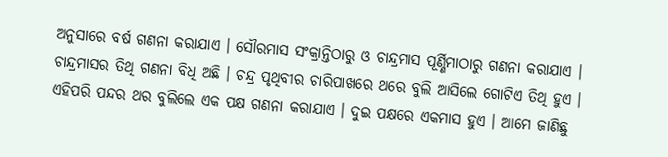ଅନୁସାରେ ବର୍ଷ ଗଣନା କରାଯାଏ । ସୌରମାସ ସଂକ୍ରାନ୍ତିଠାରୁ ଓ ଚାନ୍ଦ୍ରମାସ ପୂର୍ଣ୍ଣିମାଠାରୁ ଗଣନା କରାଯାଏ । ଚାନ୍ଦ୍ରମାସର ତିଥି ଗଣନା ବିଧି ଅଛି । ଚନ୍ଦ୍ର ପୃଥିବୀର ଚାରିପାଖରେ ଥରେ ବୁଲି ଆସିଲେ ଗୋଟିଏ ତିଥି ହୁଏ । ଏହିପରି ପନ୍ଦର ଥର ବୁଲିଲେ ଏକ ପକ୍ଷ ଗଣନା କରାଯାଏ । ଦୁଇ ପକ୍ଷରେ ଏକମାସ ହୁଏ । ଆମେ ଜାଣିଛୁ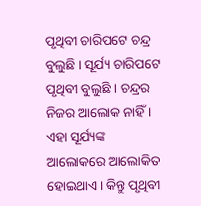ପୃଥିବୀ ଚାରିପଟେ ଚନ୍ଦ୍ର ବୁଲୁଛି । ସୂର୍ଯ୍ୟ ଚାରିପଟେ ପୃଥିବୀ ବୁଲୁଛି । ଚନ୍ଦ୍ରର ନିଜର ଆଲୋକ ନାହିଁ । ଏହା ସୂର୍ଯ୍ୟଙ୍କ ଆଲୋକରେ ଆଲୋକିତ ହୋଇଥାଏ । କିନ୍ତୁ ପୃଥିବୀ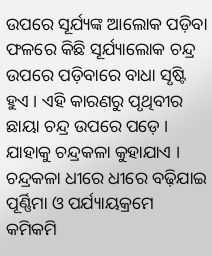ଉପରେ ସୂର୍ଯ୍ୟଙ୍କ ଆଲୋକ ପଡ଼ିବା ଫଳରେ କିଛି ସୂର୍ଯ୍ୟାଲୋକ ଚନ୍ଦ୍ର ଉପରେ ପଡ଼ିବାରେ ବାଧା ସୃଷ୍ଟି ହୁଏ । ଏହି କାରଣରୁ ପୃଥିବୀର ଛାୟା ଚନ୍ଦ୍ର ଉପରେ ପଡ଼େ । ଯାହାକୁ ଚନ୍ଦ୍ରକଳା କୁହାଯାଏ । ଚନ୍ଦ୍ରକଳା ଧୀରେ ଧୀରେ ବଢ଼ିଯାଇ ପୂର୍ଣ୍ଣିମା ଓ ପର୍ଯ୍ୟାୟକ୍ରମେ କମିକମି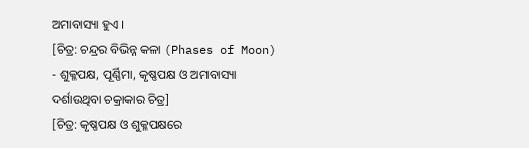ଅମାବାସ୍ୟା ହୁଏ ।
[ଚିତ୍ର: ଚନ୍ଦ୍ରର ବିଭିନ୍ନ କଳା (Phases of Moon) - ଶୁକ୍ଳପକ୍ଷ, ପୂର୍ଣ୍ଣିମା, କୃଷ୍ଣପକ୍ଷ ଓ ଅମାବାସ୍ୟା ଦର୍ଶାଉଥିବା ଚକ୍ରାକାର ଚିତ୍ର]
[ଚିତ୍ର: କୃଷ୍ଣପକ୍ଷ ଓ ଶୁକ୍ଳପକ୍ଷରେ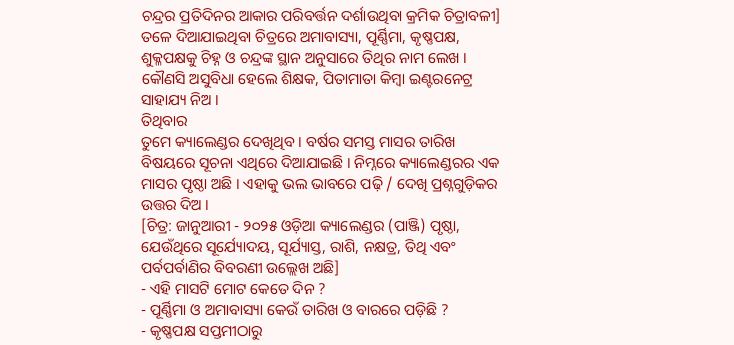ଚନ୍ଦ୍ରର ପ୍ରତିଦିନର ଆକାର ପରିବର୍ତ୍ତନ ଦର୍ଶାଉଥିବା କ୍ରମିକ ଚିତ୍ରାବଳୀ]
ତଳେ ଦିଆଯାଇଥିବା ଚିତ୍ରରେ ଅମାବାସ୍ୟା, ପୂର୍ଣ୍ଣିମା, କୃଷ୍ଣପକ୍ଷ, ଶୁକ୍ଳପକ୍ଷକୁ ଚିହ୍ନ ଓ ଚନ୍ଦ୍ରଙ୍କ ସ୍ଥାନ ଅନୁସାରେ ତିଥିର ନାମ ଲେଖ । କୌଣସି ଅସୁବିଧା ହେଲେ ଶିକ୍ଷକ, ପିତାମାତା କିମ୍ବା ଇଣ୍ଟରନେଟ୍ର ସାହାଯ୍ୟ ନିଅ ।
ତିଥିବାର
ତୁମେ କ୍ୟାଲେଣ୍ଡର ଦେଖିଥିବ । ବର୍ଷର ସମସ୍ତ ମାସର ତାରିଖ ବିଷୟରେ ସୂଚନା ଏଥିରେ ଦିଆଯାଇଛି । ନିମ୍ନରେ କ୍ୟାଲେଣ୍ଡରର ଏକ ମାସର ପୃଷ୍ଠା ଅଛି । ଏହାକୁ ଭଲ ଭାବରେ ପଢ଼ି / ଦେଖି ପ୍ରଶ୍ନଗୁଡ଼ିକର ଉତ୍ତର ଦିଅ ।
[ଚିତ୍ର: ଜାନୁଆରୀ - ୨୦୨୫ ଓଡ଼ିଆ କ୍ୟାଲେଣ୍ଡର (ପାଞ୍ଜି) ପୃଷ୍ଠା, ଯେଉଁଥିରେ ସୂର୍ଯ୍ୟୋଦୟ, ସୂର୍ଯ୍ୟାସ୍ତ, ରାଶି, ନକ୍ଷତ୍ର, ତିଥି ଏବଂ ପର୍ବପର୍ବାଣିର ବିବରଣୀ ଉଲ୍ଲେଖ ଅଛି]
- ଏହି ମାସଟି ମୋଟ କେତେ ଦିନ ?
- ପୂର୍ଣ୍ଣିମା ଓ ଅମାବାସ୍ୟା କେଉଁ ତାରିଖ ଓ ବାରରେ ପଡ଼ିଛି ?
- କୃଷ୍ଣପକ୍ଷ ସପ୍ତମୀଠାରୁ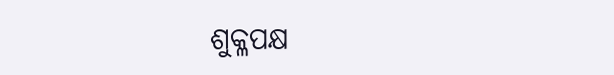ଶୁକ୍ଳପକ୍ଷ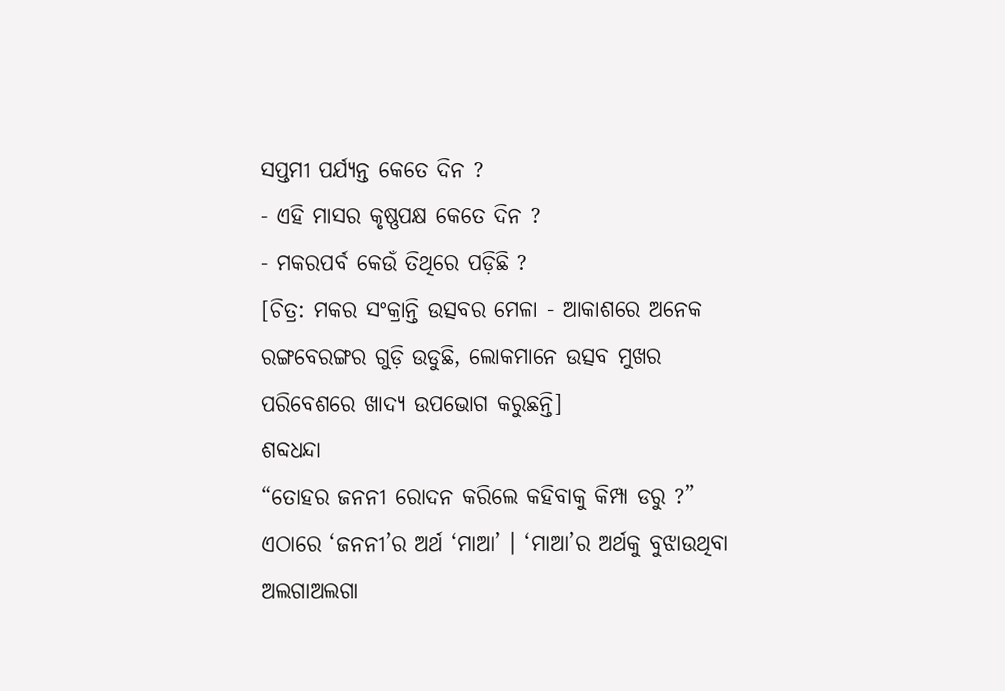ସପ୍ତମୀ ପର୍ଯ୍ୟନ୍ତ କେତେ ଦିନ ?
- ଏହି ମାସର କୃଷ୍ଣପକ୍ଷ କେତେ ଦିନ ?
- ମକରପର୍ବ କେଉଁ ତିଥିରେ ପଡ଼ିଛି ?
[ଚିତ୍ର: ମକର ସଂକ୍ରାନ୍ତି ଉତ୍ସବର ମେଳା - ଆକାଶରେ ଅନେକ ରଙ୍ଗବେରଙ୍ଗର ଗୁଡ଼ି ଉଡୁଛି, ଲୋକମାନେ ଉତ୍ସବ ମୁଖର ପରିବେଶରେ ଖାଦ୍ୟ ଉପଭୋଗ କରୁଛନ୍ତି]
ଶବ୍ଦଧନ୍ଦା
“ତୋହର ଜନନୀ ରୋଦନ କରିଲେ କହିବାକୁ କିମ୍ପା ଡରୁ ?”
ଏଠାରେ ‘ଜନନୀ’ର ଅର୍ଥ ‘ମାଆ’ । ‘ମାଆ’ର ଅର୍ଥକୁ ବୁଝାଉଥିବା ଅଲଗାଅଲଗା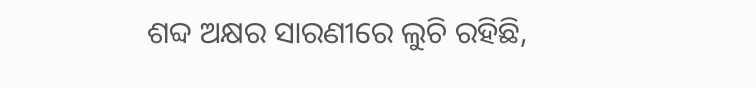ଶବ୍ଦ ଅକ୍ଷର ସାରଣୀରେ ଲୁଚି ରହିଛି,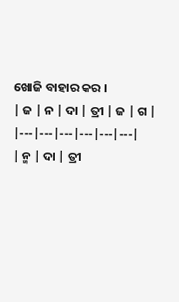ଖୋଜି ବାହାର କର ।
| ଜ | ନ | ଦା | ତ୍ରୀ | ଜ | ଗ |
|---|---|---|---|---|---|
| ନ୍ମ | ଦା | ତ୍ରୀ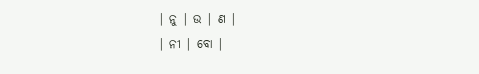| ନୁ | ଉ | ଣ |
| ନୀ | ବୋ |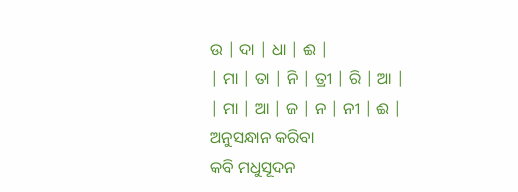ଉ | ଦା | ଧା | ଈ |
| ମା | ତା | ନି | ତ୍ରୀ | ରି | ଆ |
| ମା | ଆ | ଜ | ନ | ନୀ | ଈ |
ଅନୁସନ୍ଧାନ କରିବା
କବି ମଧୁସୂଦନ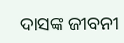ଦାସଙ୍କ ଜୀବନୀ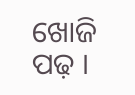ଖୋଜି ପଢ଼ ।